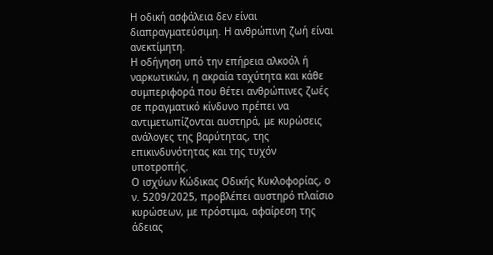Η οδική ασφάλεια δεν είναι διαπραγματεύσιμη. Η ανθρώπινη ζωή είναι ανεκτίμητη.
Η οδήγηση υπό την επήρεια αλκοόλ ή ναρκωτικών, η ακραία ταχύτητα και κάθε συμπεριφορά που θέτει ανθρώπινες ζωές σε πραγματικό κίνδυνο πρέπει να αντιμετωπίζονται αυστηρά, με κυρώσεις ανάλογες της βαρύτητας, της επικινδυνότητας και της τυχόν υποτροπής.
Ο ισχύων Κώδικας Οδικής Κυκλοφορίας, ο ν. 5209/2025, προβλέπει αυστηρό πλαίσιο κυρώσεων, με πρόστιμα, αφαίρεση της άδειας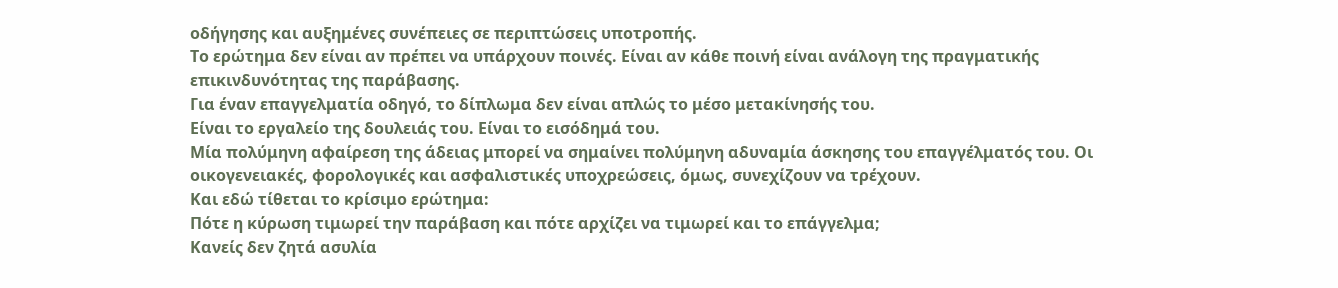οδήγησης και αυξημένες συνέπειες σε περιπτώσεις υποτροπής.
Το ερώτημα δεν είναι αν πρέπει να υπάρχουν ποινές. Είναι αν κάθε ποινή είναι ανάλογη της πραγματικής επικινδυνότητας της παράβασης.
Για έναν επαγγελματία οδηγό, το δίπλωμα δεν είναι απλώς το μέσο μετακίνησής του.
Είναι το εργαλείο της δουλειάς του. Είναι το εισόδημά του.
Μία πολύμηνη αφαίρεση της άδειας μπορεί να σημαίνει πολύμηνη αδυναμία άσκησης του επαγγέλματός του. Οι οικογενειακές, φορολογικές και ασφαλιστικές υποχρεώσεις, όμως, συνεχίζουν να τρέχουν.
Και εδώ τίθεται το κρίσιμο ερώτημα:
Πότε η κύρωση τιμωρεί την παράβαση και πότε αρχίζει να τιμωρεί και το επάγγελμα;
Κανείς δεν ζητά ασυλία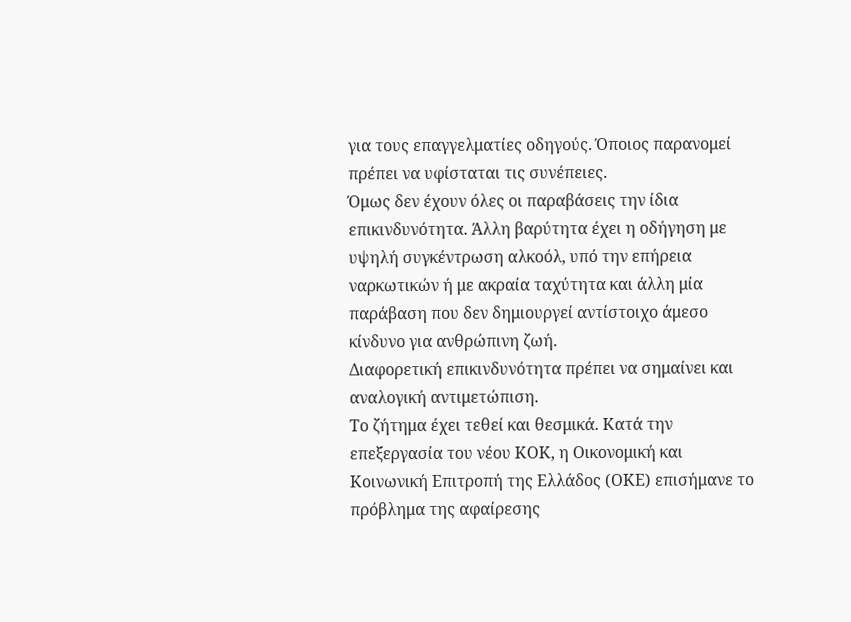για τους επαγγελματίες οδηγούς. Όποιος παρανομεί πρέπει να υφίσταται τις συνέπειες.
Όμως δεν έχουν όλες οι παραβάσεις την ίδια επικινδυνότητα. Άλλη βαρύτητα έχει η οδήγηση με υψηλή συγκέντρωση αλκοόλ, υπό την επήρεια ναρκωτικών ή με ακραία ταχύτητα και άλλη μία παράβαση που δεν δημιουργεί αντίστοιχο άμεσο κίνδυνο για ανθρώπινη ζωή.
Διαφορετική επικινδυνότητα πρέπει να σημαίνει και αναλογική αντιμετώπιση.
Το ζήτημα έχει τεθεί και θεσμικά. Κατά την επεξεργασία του νέου ΚΟΚ, η Οικονομική και Κοινωνική Επιτροπή της Ελλάδος (ΟΚΕ) επισήμανε το πρόβλημα της αφαίρεσης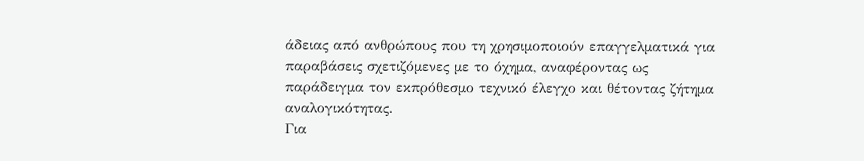άδειας από ανθρώπους που τη χρησιμοποιούν επαγγελματικά για παραβάσεις σχετιζόμενες με το όχημα, αναφέροντας ως παράδειγμα τον εκπρόθεσμο τεχνικό έλεγχο και θέτοντας ζήτημα αναλογικότητας.
Για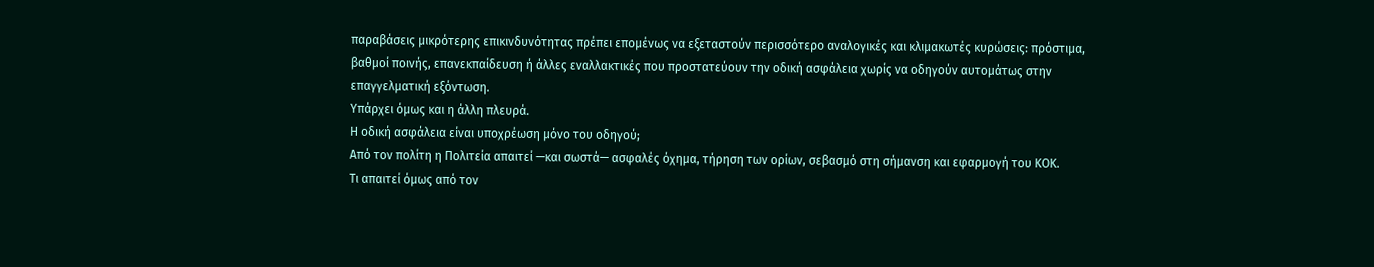παραβάσεις μικρότερης επικινδυνότητας πρέπει επομένως να εξεταστούν περισσότερο αναλογικές και κλιμακωτές κυρώσεις: πρόστιμα, βαθμοί ποινής, επανεκπαίδευση ή άλλες εναλλακτικές που προστατεύουν την οδική ασφάλεια χωρίς να οδηγούν αυτομάτως στην επαγγελματική εξόντωση.
Υπάρχει όμως και η άλλη πλευρά.
Η οδική ασφάλεια είναι υποχρέωση μόνο του οδηγού;
Από τον πολίτη η Πολιτεία απαιτεί —και σωστά— ασφαλές όχημα, τήρηση των ορίων, σεβασμό στη σήμανση και εφαρμογή του ΚΟΚ.
Τι απαιτεί όμως από τον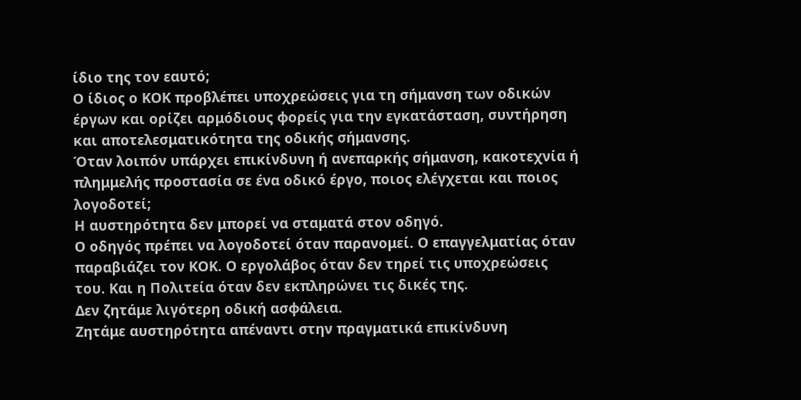ίδιο της τον εαυτό;
Ο ίδιος ο ΚΟΚ προβλέπει υποχρεώσεις για τη σήμανση των οδικών έργων και ορίζει αρμόδιους φορείς για την εγκατάσταση, συντήρηση και αποτελεσματικότητα της οδικής σήμανσης.
Όταν λοιπόν υπάρχει επικίνδυνη ή ανεπαρκής σήμανση, κακοτεχνία ή πλημμελής προστασία σε ένα οδικό έργο, ποιος ελέγχεται και ποιος λογοδοτεί;
Η αυστηρότητα δεν μπορεί να σταματά στον οδηγό.
Ο οδηγός πρέπει να λογοδοτεί όταν παρανομεί. Ο επαγγελματίας όταν παραβιάζει τον ΚΟΚ. Ο εργολάβος όταν δεν τηρεί τις υποχρεώσεις του. Και η Πολιτεία όταν δεν εκπληρώνει τις δικές της.
Δεν ζητάμε λιγότερη οδική ασφάλεια.
Ζητάμε αυστηρότητα απέναντι στην πραγματικά επικίνδυνη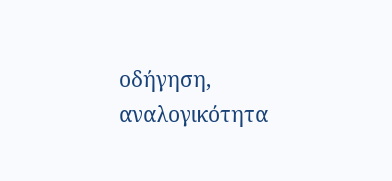οδήγηση, αναλογικότητα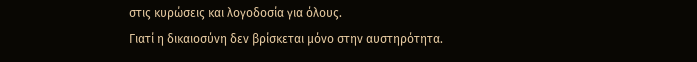στις κυρώσεις και λογοδοσία για όλους.
Γιατί η δικαιοσύνη δεν βρίσκεται μόνο στην αυστηρότητα.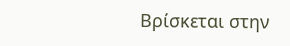Βρίσκεται στην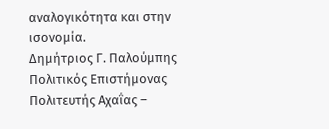αναλογικότητα και στην ισονομία.
Δημήτριος Γ. Παλούμπης
Πολιτικός Επιστήμονας
Πολιτευτής Αχαΐας –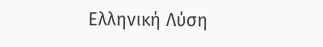Ελληνική Λύση